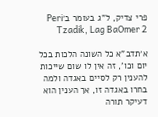פרי צדיק, ל"ג בעומר ב׳Peri Tzadik, Lag BaOmer 2

א׳תדב"א כל השונה הלכות בכל יום וכו', זה אין לו שום שייכות להענין רק לסיים באגדה ולמה בחרו באגדה זו, אך הענין הוא דעיקר תורה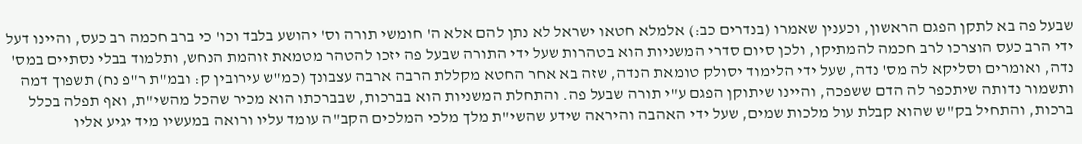שבעל פה בא לתקן הפגם הראשון, וכענין שאמרו (בנדרים כב:) אלמלא חטאו ישראל לא נתן להם אלא ה' חומשי תורה וס' יהושע בלבד וכו' כי ברב חכמה רב כעס, והיינו דעל ידי הרב כעס הוצרכו לרב חכמה להמתיקו, ולכן סיום סדרי המשניות הוא בטהרות שעל ידי התורה שבעל פה יזכו להטהר מטמאת זוהמת הנחש, ותלמוד בבלי נסתיים במס' נדה, ואומרים וסליקא לה מס' נדה, שעל ידי הלימוד יסולק טומאת הנדה, שזה בא אחר החטא מקללת הרבה ארבה עצבונך (כמ"ש עירובין ק: ובמ"ת ר"פ נח) תשפוך דמה ותשמור נדותה שיתכפר לה הדם ששפכה, והיינו שיתוקן הפגם ע"י תורה שבעל פה. והתחלת המשניות הוא בברכות, שבברכתו הוא מכיר שהכל מהשי"ת, ואף תפלה בכלל ברכות, והתחיל בק"ש שהוא קבלת עול מלכות שמים, שעל ידי האהבה והיראה שידע שהשי"ת מלך מלכי המלכים הקב"ה עומד עליו ורואה במעשיו מיד יגיע אליו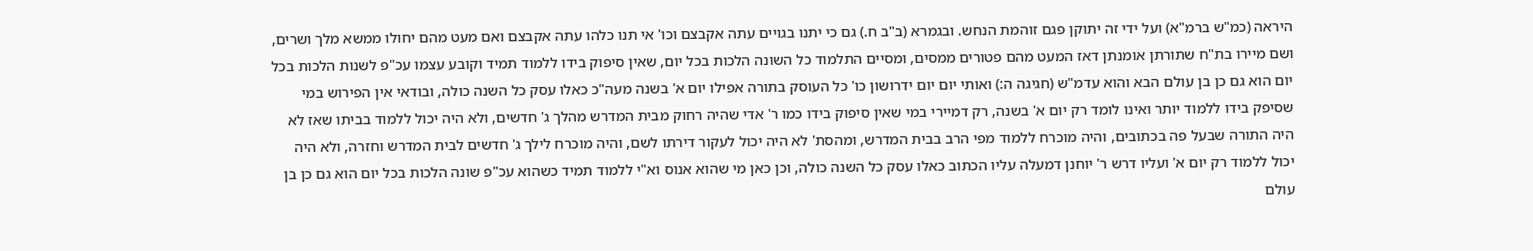היראה (כמ"ש ברמ"א) ועל ידי זה יתוקן פגם זוהמת הנחש. ובגמרא (ב"ב ח.) גם כי יתנו בגויים עתה אקבצם וכו' אי תנו כלהו עתה אקבצם ואם מעט מהם יחולו ממשא מלך ושרים, ושם מיירו בת"ח שתורתן אומנתן דאז המעט מהם פטורים ממסים, ומסיים התלמוד כל השונה הלכות בכל יום, שאין סיפוק בידו ללמוד תמיד וקובע עצמו עכ"פ לשנות הלכות בכל יום הוא גם כן בן עולם הבא והוא עדמ"ש (חגיגה ה:) ואותי יום יום ידרושון כו' כל העוסק בתורה אפילו יום א' בשנה מעה"כ כאלו עסק כל השנה כולה, ובודאי אין הפירוש במי שסיפק בידו ללמוד יותר ואינו לומד רק יום א' בשנה, רק דמיירי במי שאין סיפוק בידו כמו ר' אדי שהיה רחוק מבית המדרש מהלך ג' חדשים, ולא היה יכול ללמוד בביתו שאז לא היה התורה שבעל פה בכתובים, והיה מוכרח ללמוד מפי הרב בבית המדרש, ומהסת' לא היה יכול לעקור דירתו לשם, והיה מוכרח לילך ג' חדשים לבית המדרש וחזרה, ולא היה יכול ללמוד רק יום א' ועליו דרש ר' יוחנן דמעלה עליו הכתוב כאלו עסק כל השנה כולה, וכן כאן מי שהוא אנוס וא"י ללמוד תמיד כשהוא עכ"פ שונה הלכות בכל יום הוא גם כן בן עולם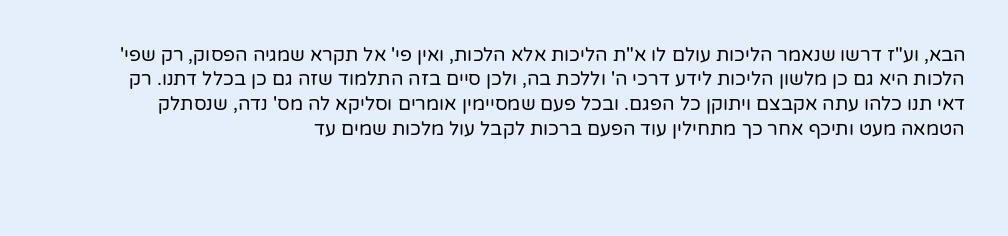הבא, וע"ז דרשו שנאמר הליכות עולם לו א"ת הליכות אלא הלכות, ואין פי' אל תקרא שמגיה הפסוק, רק שפי' הלכות היא גם כן מלשון הליכות לידע דרכי ה' וללכת בה, ולכן סיים בזה התלמוד שזה גם כן בכלל דתנו. רק דאי תנו כלהו עתה אקבצם ויתוקן כל הפגם. ובכל פעם שמסיימין אומרים וסליקא לה מס' נדה, שנסתלק הטמאה מעט ותיכף אחר כך מתחילין עוד הפעם ברכות לקבל עול מלכות שמים עד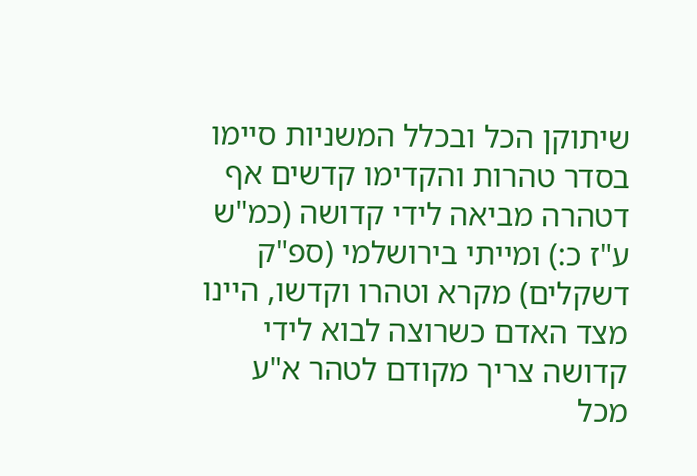שיתוקן הכל ובכלל המשניות סיימו בסדר טהרות והקדימו קדשים אף דטהרה מביאה לידי קדושה (כמ"ש ע"ז כ:) ומייתי בירושלמי (ספ"ק דשקלים) מקרא וטהרו וקדשו, היינו מצד האדם כשרוצה לבוא לידי קדושה צריך מקודם לטהר א"ע מכל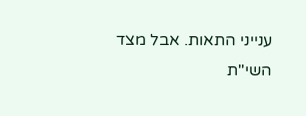ענייני התאות. אבל מצד השי"ת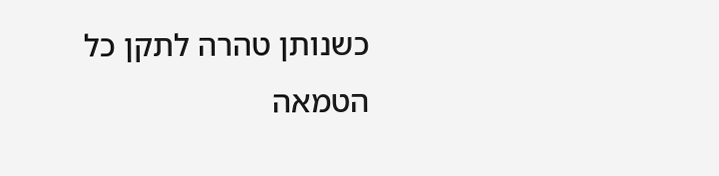כשנותן טהרה לתקן כל הטמאה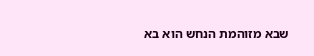שבא מזוהמת הנחש הוא בא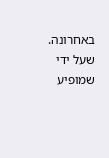באחרונה. שעל ידי שמופיע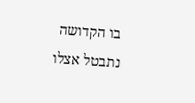בו הקדושה נתבטל אצלו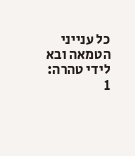כל ענייני הטמאה ובא לידי טהרה:
1